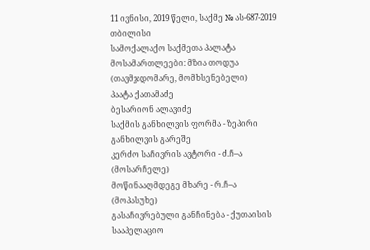11 ივნისი, 2019 წელი, საქმე № ას-687-2019 თბილისი
სამოქალაქო საქმეთა პალატა
მოსამართლეები: მზია თოდუა (თავმჯდომარე, მომხსენებელი)
პაატა ქათამაძე
ბესარიონ ალავიძე
საქმის განხილვის ფორმა - ზეპირი განხილვის გარეშე
კერძო საჩივრის ავტორი - ძ.ჩ–ა (მოსარჩელე)
მოწინააღმდეგე მხარე - რ.ჩ–ა (მოპასუხე)
გასაჩივრებული განჩინება - ქუთაისის სააპელაციო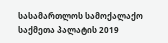სასამართლოს სამოქალაქო საქმეთა პალატის 2019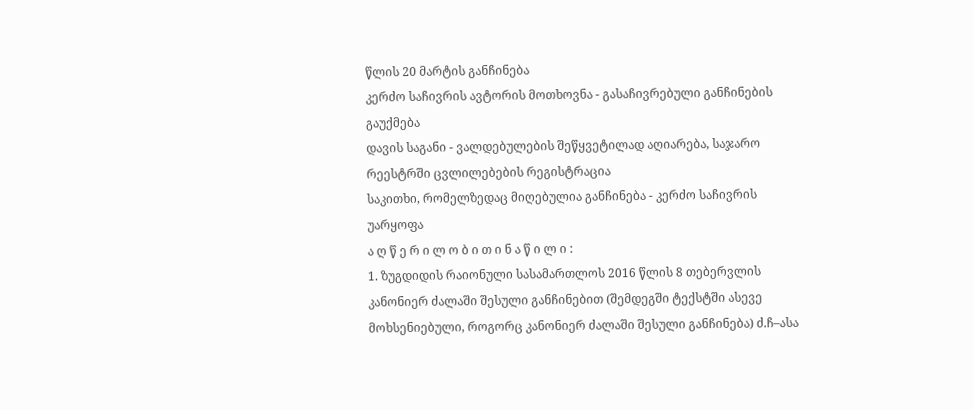წლის 20 მარტის განჩინება
კერძო საჩივრის ავტორის მოთხოვნა - გასაჩივრებული განჩინების გაუქმება
დავის საგანი - ვალდებულების შეწყვეტილად აღიარება, საჯარო რეესტრში ცვლილებების რეგისტრაცია
საკითხი, რომელზედაც მიღებულია განჩინება - კერძო საჩივრის უარყოფა
ა ღ წ ე რ ი ლ ო ბ ი თ ი ნ ა წ ი ლ ი :
1. ზუგდიდის რაიონული სასამართლოს 2016 წლის 8 თებერვლის კანონიერ ძალაში შესული განჩინებით (შემდეგში ტექსტში ასევე მოხსენიებული, როგორც კანონიერ ძალაში შესული განჩინება) ძ.ჩ–ასა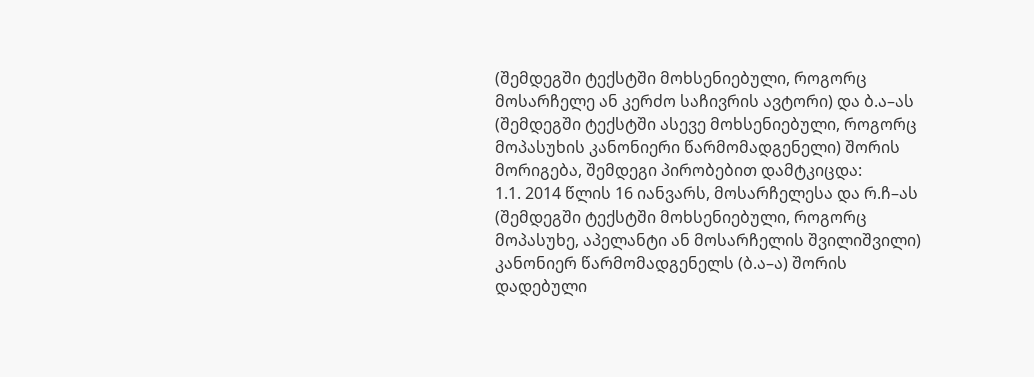(შემდეგში ტექსტში მოხსენიებული, როგორც მოსარჩელე ან კერძო საჩივრის ავტორი) და ბ.ა–ას (შემდეგში ტექსტში ასევე მოხსენიებული, როგორც მოპასუხის კანონიერი წარმომადგენელი) შორის მორიგება, შემდეგი პირობებით დამტკიცდა:
1.1. 2014 წლის 16 იანვარს, მოსარჩელესა და რ.ჩ–ას (შემდეგში ტექსტში მოხსენიებული, როგორც მოპასუხე, აპელანტი ან მოსარჩელის შვილიშვილი) კანონიერ წარმომადგენელს (ბ.ა–ა) შორის დადებული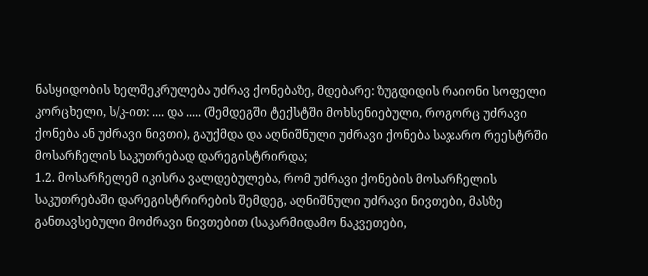ნასყიდობის ხელშეკრულება უძრავ ქონებაზე, მდებარე: ზუგდიდის რაიონი სოფელი კორცხელი, ს/კ-ით: .... და ..... (შემდეგში ტექსტში მოხსენიებული, როგორც უძრავი ქონება ან უძრავი ნივთი), გაუქმდა და აღნიშნული უძრავი ქონება საჯარო რეესტრში მოსარჩელის საკუთრებად დარეგისტრირდა;
1.2. მოსარჩელემ იკისრა ვალდებულება, რომ უძრავი ქონების მოსარჩელის საკუთრებაში დარეგისტრირების შემდეგ, აღნიშნული უძრავი ნივთები, მასზე განთავსებული მოძრავი ნივთებით (საკარმიდამო ნაკვეთები,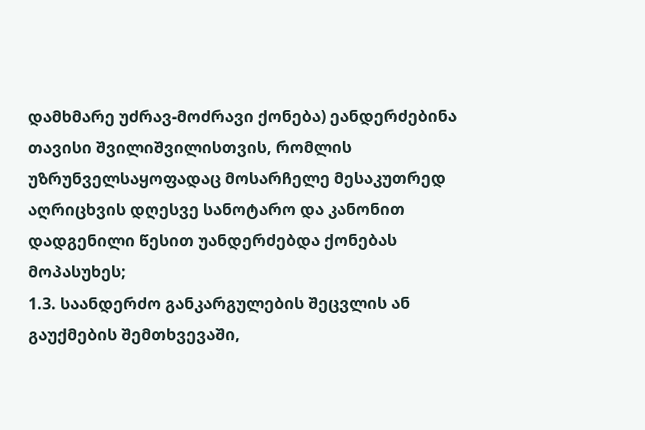დამხმარე უძრავ-მოძრავი ქონება) ეანდერძებინა თავისი შვილიშვილისთვის, რომლის უზრუნველსაყოფადაც მოსარჩელე მესაკუთრედ აღრიცხვის დღესვე სანოტარო და კანონით დადგენილი წესით უანდერძებდა ქონებას მოპასუხეს;
1.3. საანდერძო განკარგულების შეცვლის ან გაუქმების შემთხვევაში,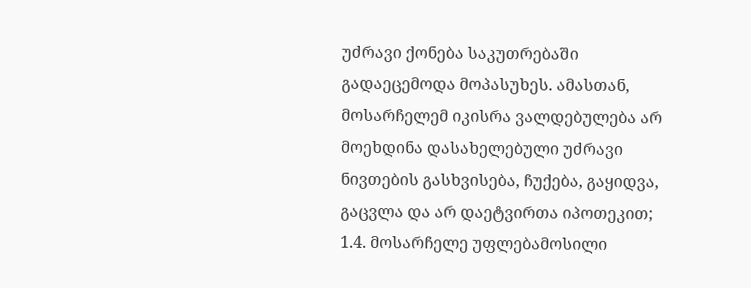უძრავი ქონება საკუთრებაში გადაეცემოდა მოპასუხეს. ამასთან, მოსარჩელემ იკისრა ვალდებულება არ მოეხდინა დასახელებული უძრავი ნივთების გასხვისება, ჩუქება, გაყიდვა, გაცვლა და არ დაეტვირთა იპოთეკით;
1.4. მოსარჩელე უფლებამოსილი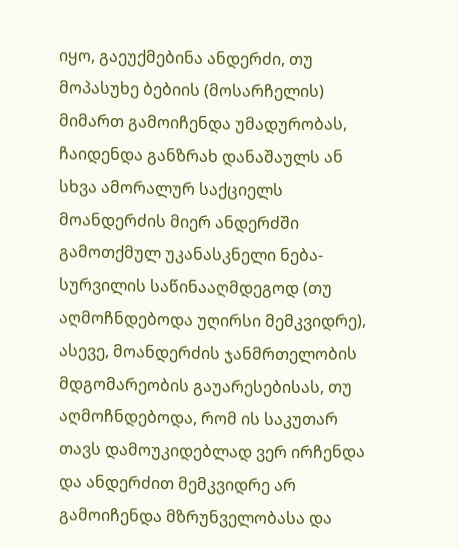იყო, გაეუქმებინა ანდერძი, თუ მოპასუხე ბებიის (მოსარჩელის) მიმართ გამოიჩენდა უმადურობას, ჩაიდენდა განზრახ დანაშაულს ან სხვა ამორალურ საქციელს მოანდერძის მიერ ანდერძში გამოთქმულ უკანასკნელი ნება-სურვილის საწინააღმდეგოდ (თუ აღმოჩნდებოდა უღირსი მემკვიდრე), ასევე, მოანდერძის ჯანმრთელობის მდგომარეობის გაუარესებისას, თუ აღმოჩნდებოდა, რომ ის საკუთარ თავს დამოუკიდებლად ვერ ირჩენდა და ანდერძით მემკვიდრე არ გამოიჩენდა მზრუნველობასა და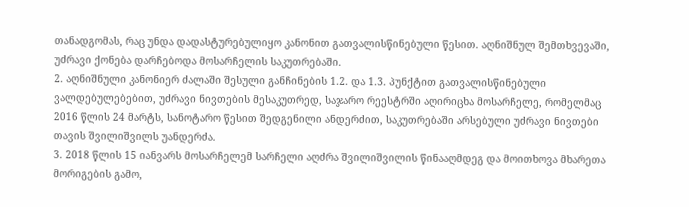თანადგომას, რაც უნდა დადასტურებულიყო კანონით გათვალისწინებული წესით. აღნიშნულ შემთხვევაში, უძრავი ქონება დარჩებოდა მოსარჩელის საკუთრებაში.
2. აღნიშნული კანონიერ ძალაში შესული განჩინების 1.2. და 1.3. პუნქტით გათვალისწინებული ვალდებულებებით, უძრავი ნივთების მესაკუთრედ, საჯარო რეესტრში აღირიცხა მოსარჩელე, რომელმაც 2016 წლის 24 მარტს, სანოტარო წესით შედგენილი ანდერძით, საკუთრებაში არსებული უძრავი ნივთები თავის შვილიშვილს უანდერძა.
3. 2018 წლის 15 იანვარს მოსარჩელემ სარჩელი აღძრა შვილიშვილის წინააღმდეგ და მოითხოვა მხარეთა მორიგების გამო,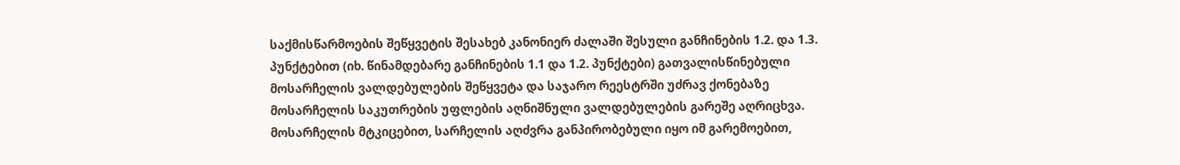საქმისწარმოების შეწყვეტის შესახებ კანონიერ ძალაში შესული განჩინების 1.2. და 1.3. პუნქტებით (იხ. წინამდებარე განჩინების 1.1 და 1.2. პუნქტები) გათვალისწინებული მოსარჩელის ვალდებულების შეწყვეტა და საჯარო რეესტრში უძრავ ქონებაზე მოსარჩელის საკუთრების უფლების აღნიშნული ვალდებულების გარეშე აღრიცხვა. მოსარჩელის მტკიცებით, სარჩელის აღძვრა განპირობებული იყო იმ გარემოებით,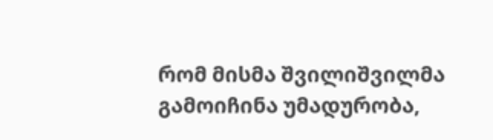რომ მისმა შვილიშვილმა გამოიჩინა უმადურობა,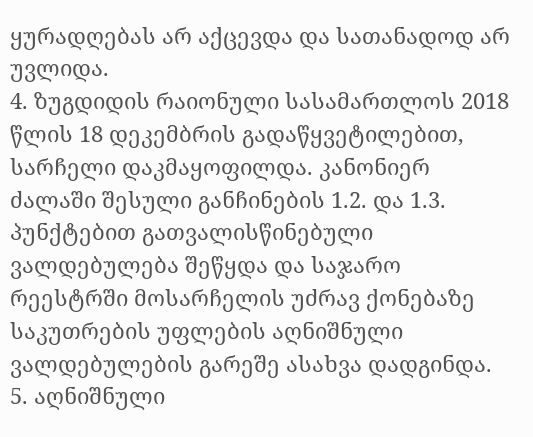ყურადღებას არ აქცევდა და სათანადოდ არ უვლიდა.
4. ზუგდიდის რაიონული სასამართლოს 2018 წლის 18 დეკემბრის გადაწყვეტილებით, სარჩელი დაკმაყოფილდა. კანონიერ ძალაში შესული განჩინების 1.2. და 1.3. პუნქტებით გათვალისწინებული ვალდებულება შეწყდა და საჯარო რეესტრში მოსარჩელის უძრავ ქონებაზე საკუთრების უფლების აღნიშნული ვალდებულების გარეშე ასახვა დადგინდა.
5. აღნიშნული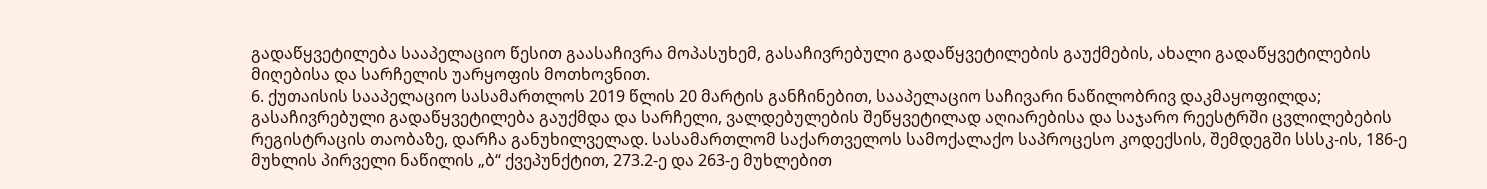გადაწყვეტილება სააპელაციო წესით გაასაჩივრა მოპასუხემ, გასაჩივრებული გადაწყვეტილების გაუქმების, ახალი გადაწყვეტილების მიღებისა და სარჩელის უარყოფის მოთხოვნით.
6. ქუთაისის სააპელაციო სასამართლოს 2019 წლის 20 მარტის განჩინებით, სააპელაციო საჩივარი ნაწილობრივ დაკმაყოფილდა; გასაჩივრებული გადაწყვეტილება გაუქმდა და სარჩელი, ვალდებულების შეწყვეტილად აღიარებისა და საჯარო რეესტრში ცვლილებების რეგისტრაცის თაობაზე, დარჩა განუხილველად. სასამართლომ საქართველოს სამოქალაქო საპროცესო კოდექსის, შემდეგში სსსკ-ის, 186-ე მუხლის პირველი ნაწილის „ბ“ ქვეპუნქტით, 273.2-ე და 263-ე მუხლებით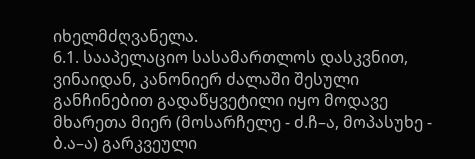იხელმძღვანელა.
6.1. სააპელაციო სასამართლოს დასკვნით, ვინაიდან, კანონიერ ძალაში შესული განჩინებით გადაწყვეტილი იყო მოდავე მხარეთა მიერ (მოსარჩელე - ძ.ჩ–ა, მოპასუხე - ბ.ა–ა) გარკვეული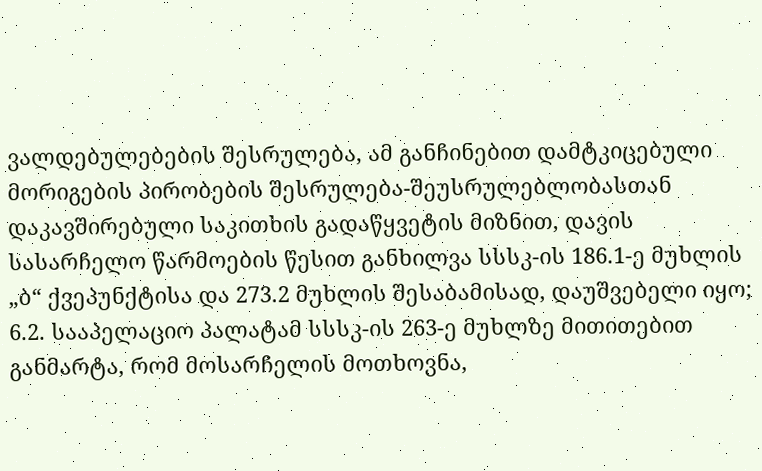ვალდებულებების შესრულება, ამ განჩინებით დამტკიცებული მორიგების პირობების შესრულება-შეუსრულებლობასთან დაკავშირებული საკითხის გადაწყვეტის მიზნით, დავის სასარჩელო წარმოების წესით განხილვა სსსკ-ის 186.1-ე მუხლის „ბ“ ქვეპუნქტისა და 273.2 მუხლის შესაბამისად, დაუშვებელი იყო;
6.2. სააპელაციო პალატამ სსსკ-ის 263-ე მუხლზე მითითებით განმარტა, რომ მოსარჩელის მოთხოვნა,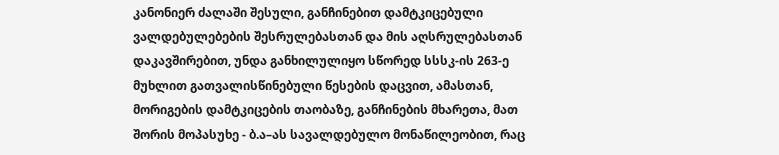კანონიერ ძალაში შესული, განჩინებით დამტკიცებული ვალდებულებების შესრულებასთან და მის აღსრულებასთან დაკავშირებით, უნდა განხილულიყო სწორედ სსსკ-ის 263-ე მუხლით გათვალისწინებული წესების დაცვით, ამასთან, მორიგების დამტკიცების თაობაზე, განჩინების მხარეთა, მათ შორის მოპასუხე - ბ.ა–ას სავალდებულო მონაწილეობით, რაც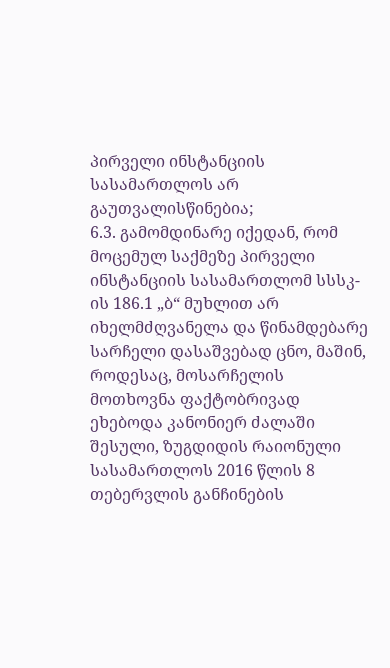პირველი ინსტანციის სასამართლოს არ გაუთვალისწინებია;
6.3. გამომდინარე იქედან, რომ მოცემულ საქმეზე პირველი ინსტანციის სასამართლომ სსსკ-ის 186.1 „ბ“ მუხლით არ იხელმძღვანელა და წინამდებარე სარჩელი დასაშვებად ცნო, მაშინ, როდესაც, მოსარჩელის მოთხოვნა ფაქტობრივად ეხებოდა კანონიერ ძალაში შესული, ზუგდიდის რაიონული სასამართლოს 2016 წლის 8 თებერვლის განჩინების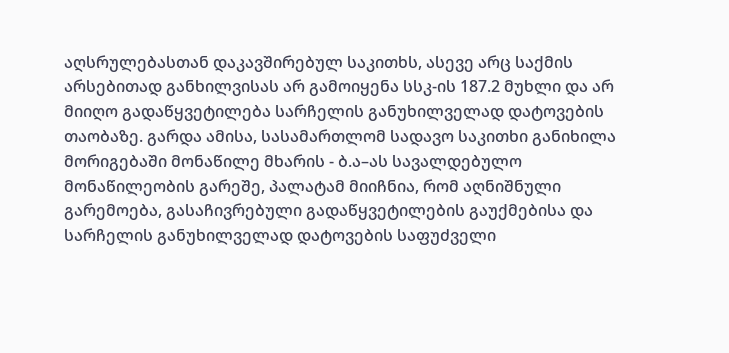აღსრულებასთან დაკავშირებულ საკითხს, ასევე არც საქმის არსებითად განხილვისას არ გამოიყენა სსკ-ის 187.2 მუხლი და არ მიიღო გადაწყვეტილება სარჩელის განუხილველად დატოვების თაობაზე. გარდა ამისა, სასამართლომ სადავო საკითხი განიხილა მორიგებაში მონაწილე მხარის - ბ.ა–ას სავალდებულო მონაწილეობის გარეშე, პალატამ მიიჩნია, რომ აღნიშნული გარემოება, გასაჩივრებული გადაწყვეტილების გაუქმებისა და სარჩელის განუხილველად დატოვების საფუძველი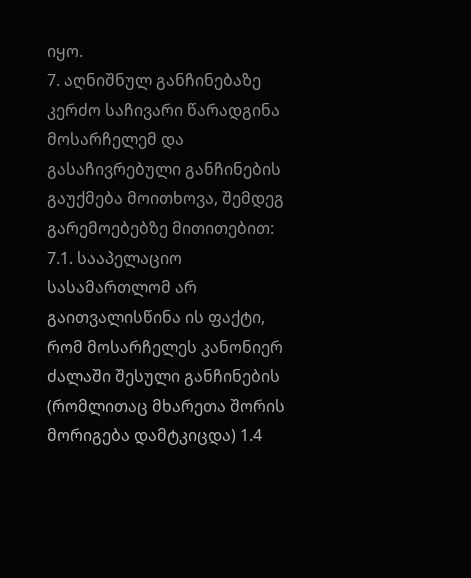იყო.
7. აღნიშნულ განჩინებაზე კერძო საჩივარი წარადგინა მოსარჩელემ და გასაჩივრებული განჩინების გაუქმება მოითხოვა, შემდეგ გარემოებებზე მითითებით:
7.1. სააპელაციო სასამართლომ არ გაითვალისწინა ის ფაქტი, რომ მოსარჩელეს კანონიერ ძალაში შესული განჩინების (რომლითაც მხარეთა შორის მორიგება დამტკიცდა) 1.4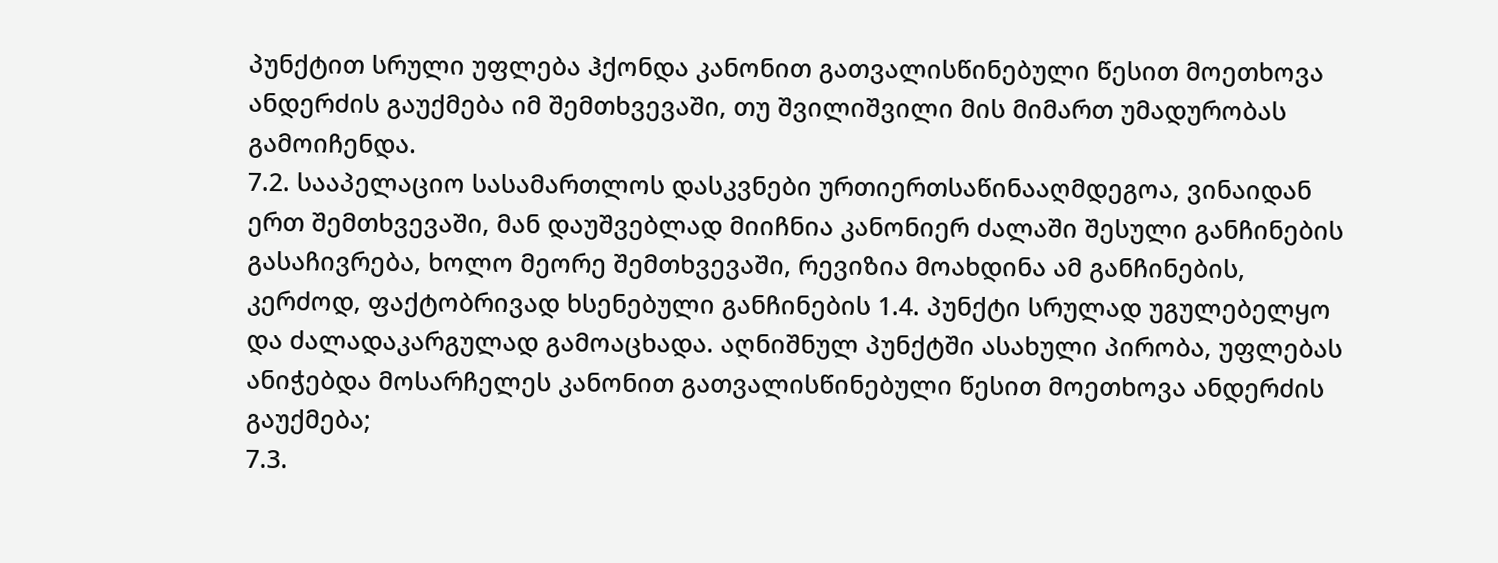პუნქტით სრული უფლება ჰქონდა კანონით გათვალისწინებული წესით მოეთხოვა ანდერძის გაუქმება იმ შემთხვევაში, თუ შვილიშვილი მის მიმართ უმადურობას გამოიჩენდა.
7.2. სააპელაციო სასამართლოს დასკვნები ურთიერთსაწინააღმდეგოა, ვინაიდან ერთ შემთხვევაში, მან დაუშვებლად მიიჩნია კანონიერ ძალაში შესული განჩინების გასაჩივრება, ხოლო მეორე შემთხვევაში, რევიზია მოახდინა ამ განჩინების, კერძოდ, ფაქტობრივად ხსენებული განჩინების 1.4. პუნქტი სრულად უგულებელყო და ძალადაკარგულად გამოაცხადა. აღნიშნულ პუნქტში ასახული პირობა, უფლებას ანიჭებდა მოსარჩელეს კანონით გათვალისწინებული წესით მოეთხოვა ანდერძის გაუქმება;
7.3.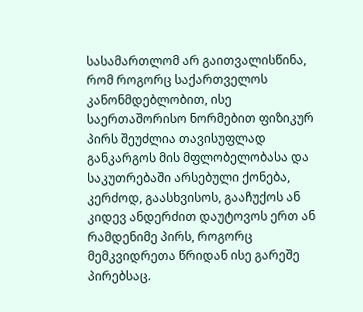სასამართლომ არ გაითვალისწინა, რომ როგორც საქართველოს კანონმდებლობით, ისე საერთაშორისო ნორმებით ფიზიკურ პირს შეუძლია თავისუფლად განკარგოს მის მფლობელობასა და საკუთრებაში არსებული ქონება, კერძოდ, გაასხვისოს, გააჩუქოს ან კიდევ ანდერძით დაუტოვოს ერთ ან რამდენიმე პირს, როგორც მემკვიდრეთა წრიდან ისე გარეშე პირებსაც.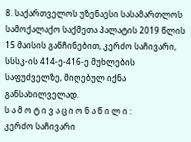8. საქართველოს უზენაესი სასამართლოს სამოქალაქო საქმეთა პალატის 2019 წლის 15 მაისის განჩინებით, კერძო საჩივარი, სსსკ-ის 414-ე-416-ე მუხლების საფუძველზე, მიღებულ იქნა განსახილველად.
ს ა მ ო ტ ი ვ ა ც ი ო ნ ა წ ი ლ ი :
კერძო საჩივარი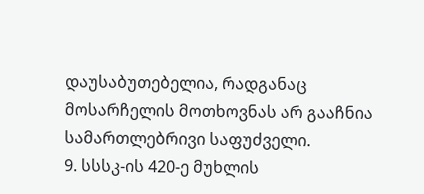დაუსაბუთებელია, რადგანაც მოსარჩელის მოთხოვნას არ გააჩნია სამართლებრივი საფუძველი.
9. სსსკ-ის 420-ე მუხლის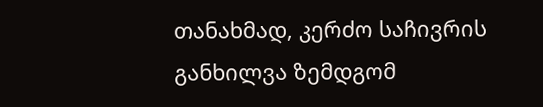თანახმად, კერძო საჩივრის განხილვა ზემდგომ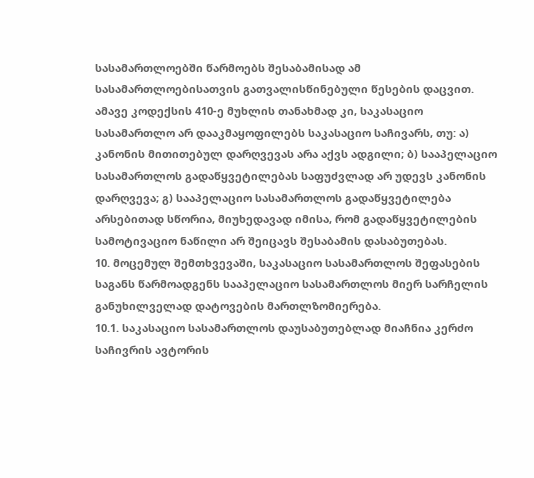სასამართლოებში წარმოებს შესაბამისად ამ სასამართლოებისათვის გათვალისწინებული წესების დაცვით. ამავე კოდექსის 410-ე მუხლის თანახმად კი, საკასაციო სასამართლო არ დააკმაყოფილებს საკასაციო საჩივარს, თუ: ა) კანონის მითითებულ დარღვევას არა აქვს ადგილი; ბ) სააპელაციო სასამართლოს გადაწყვეტილებას საფუძვლად არ უდევს კანონის დარღვევა; გ) სააპელაციო სასამართლოს გადაწყვეტილება არსებითად სწორია, მიუხედავად იმისა, რომ გადაწყვეტილების სამოტივაციო ნაწილი არ შეიცავს შესაბამის დასაბუთებას.
10. მოცემულ შემთხვევაში, საკასაციო სასამართლოს შეფასების საგანს წარმოადგენს სააპელაციო სასამართლოს მიერ სარჩელის განუხილველად დატოვების მართლზომიერება.
10.1. საკასაციო სასამართლოს დაუსაბუთებლად მიაჩნია კერძო საჩივრის ავტორის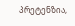პრეტენზია,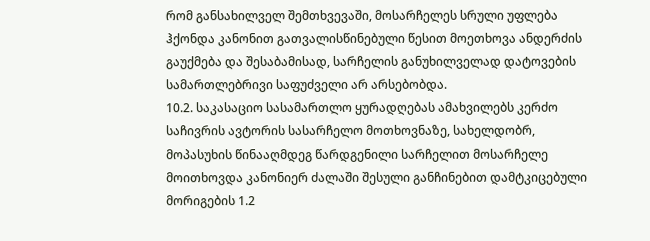რომ განსახილველ შემთხვევაში, მოსარჩელეს სრული უფლება ჰქონდა კანონით გათვალისწინებული წესით მოეთხოვა ანდერძის გაუქმება და შესაბამისად, სარჩელის განუხილველად დატოვების სამართლებრივი საფუძველი არ არსებობდა.
10.2. საკასაციო სასამართლო ყურადღებას ამახვილებს კერძო საჩივრის ავტორის სასარჩელო მოთხოვნაზე, სახელდობრ, მოპასუხის წინააღმდეგ წარდგენილი სარჩელით მოსარჩელე მოითხოვდა კანონიერ ძალაში შესული განჩინებით დამტკიცებული მორიგების 1.2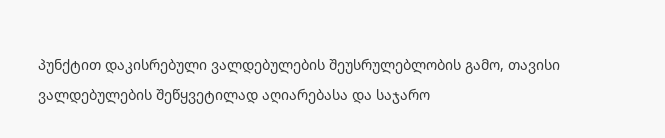პუნქტით დაკისრებული ვალდებულების შეუსრულებლობის გამო, თავისი ვალდებულების შეწყვეტილად აღიარებასა და საჯარო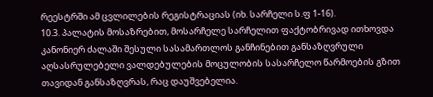რეესტრში ამ ცვლილების რეგისტრაციას (იხ. სარჩელი ს.ფ 1-16).
10.3. პალატის მოსაზრებით, მოსარჩელე სარჩელით ფაქტობრივად ითხოვდა კანონიერ ძალაში შესული სასამართლოს განჩინებით განსაზღვრული აღსასრულებელი ვალდებულების მოცულობის სასარჩელო წარმოების გზით თავიდან განსაზღვრას, რაც დაუშვებელია.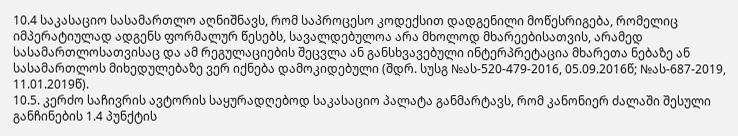10.4 საკასაციო სასამართლო აღნიშნავს, რომ საპროცესო კოდექსით დადგენილი მოწესრიგება, რომელიც იმპერატიულად ადგენს ფორმალურ წესებს, სავალდებულოა არა მხოლოდ მხარეებისათვის, არამედ სასამართლოსათვისაც და ამ რეგულაციების შეცვლა ან განსხვავებული ინტერპრეტაცია მხარეთა ნებაზე ან სასამართლოს მიხედულებაზე ვერ იქნება დამოკიდებული (შდრ. სუსგ №ას-520-479-2016, 05.09.2016წ; №ას-687-2019, 11.01.2019წ).
10.5. კერძო საჩივრის ავტორის საყურადღებოდ საკასაციო პალატა განმარტავს, რომ კანონიერ ძალაში შესული განჩინების 1.4 პუნქტის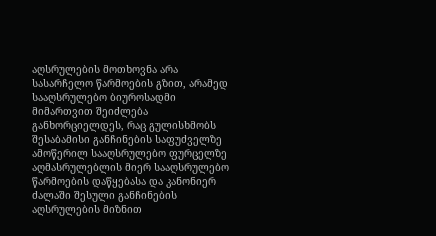აღსრულების მოთხოვნა არა სასარჩელო წარმოების გზით, არამედ სააღსრულებო ბიუროსადმი მიმართვით შეიძლება განხორციელდეს, რაც გულისხმობს შესაბამისი განჩინების საფუძველზე ამოწერილ სააღსრულებო ფურცელზე აღმასრულებლის მიერ სააღსრულებო წარმოების დაწყებასა და კანონიერ ძალაში შესული განჩინების აღსრულების მიზნით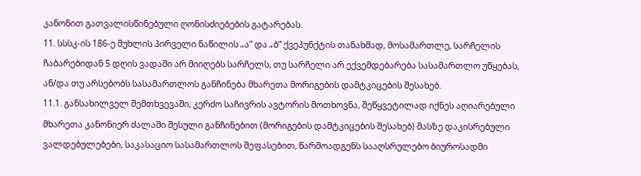კანონით გათვალისწინებული ღონისძიებების გატარებას.
11. სსსკ-ის 186-ე მუხლის პირველი ნაწილის „ა“ და „ბ“ ქვეპუნქტის თანახმად, მოსამართლე, სარჩელის ჩაბარებიდან 5 დღის ვადაში არ მიიღებს სარჩელს, თუ სარჩელი არ ექვემდებარება სასამართლო უწყებას, ან/და თუ არსებობს სასამართლოს განჩინება მხარეთა მორიგების დამტკიცების შესახებ.
11.1. განსახილველ შემთხვევაში, კერძო საჩივრის ავტორის მოთხოვნა, შეწყვეტილად იქნეს აღიარებული მხარეთა კანონიერ ძალაში შესული განჩინებით (მორიგების დამტკიცების შესახებ) მასზე დაკისრებული ვალდებულებები, საკასაციო სასამართლოს შეფასებით, წარმოადგენს სააღსრულებო ბიუროსადმი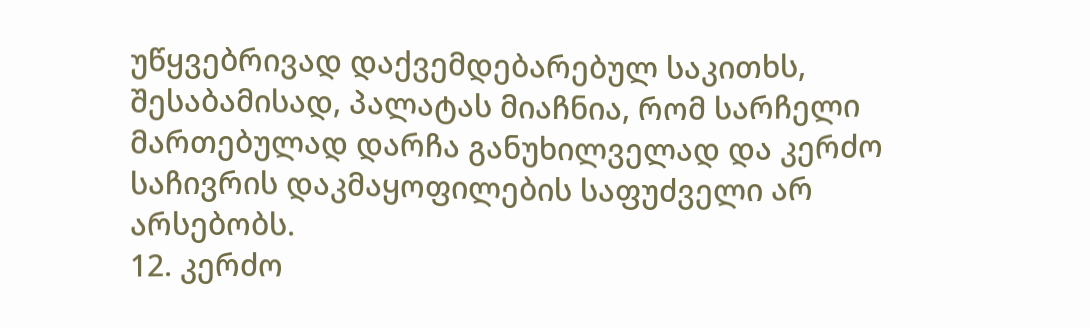უწყვებრივად დაქვემდებარებულ საკითხს, შესაბამისად, პალატას მიაჩნია, რომ სარჩელი მართებულად დარჩა განუხილველად და კერძო საჩივრის დაკმაყოფილების საფუძველი არ არსებობს.
12. კერძო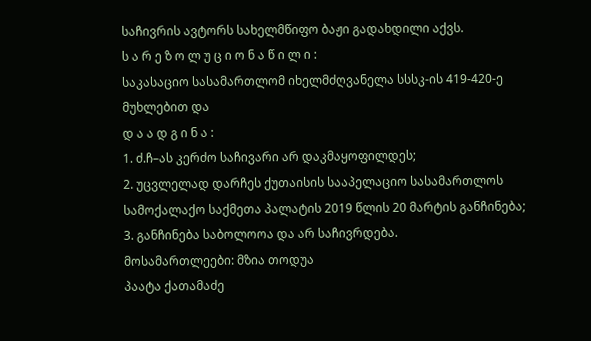საჩივრის ავტორს სახელმწიფო ბაჟი გადახდილი აქვს.
ს ა რ ე ზ ო ლ უ ც ი ო ნ ა წ ი ლ ი :
საკასაციო სასამართლომ იხელმძღვანელა სსსკ-ის 419-420-ე მუხლებით და
დ ა ა დ გ ი ნ ა :
1. ძ.ჩ–ას კერძო საჩივარი არ დაკმაყოფილდეს;
2. უცვლელად დარჩეს ქუთაისის სააპელაციო სასამართლოს სამოქალაქო საქმეთა პალატის 2019 წლის 20 მარტის განჩინება;
3. განჩინება საბოლოოა და არ საჩივრდება.
მოსამართლეები: მზია თოდუა
პაატა ქათამაძე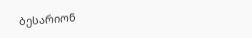ბესარიონ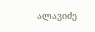ალავიძე